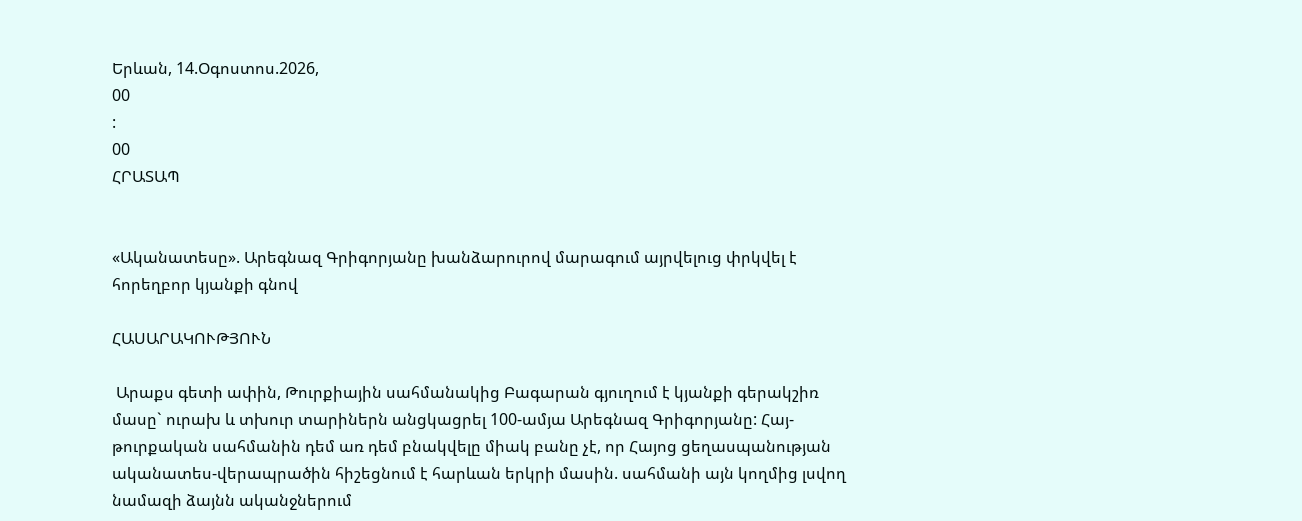Երևան, 14.Օգոստոս.2026,
00
:
00
ՀՐԱՏԱՊ


«Ականատեսը». Արեգնազ Գրիգորյանը խանձարուրով մարագում այրվելուց փրկվել է հորեղբոր կյանքի գնով

ՀԱՍԱՐԱԿՈՒԹՅՈՒՆ

 Արաքս գետի ափին, Թուրքիային սահմանակից Բագարան գյուղում է կյանքի գերակշիռ մասը` ուրախ և տխուր տարիներն անցկացրել 100-ամյա Արեգնազ Գրիգորյանը: Հայ-թուրքական սահմանին դեմ առ դեմ բնակվելը միակ բանը չէ, որ Հայոց ցեղասպանության ականատես-վերապրածին հիշեցնում է հարևան երկրի մասին. սահմանի այն կողմից լսվող նամազի ձայնն ականջներում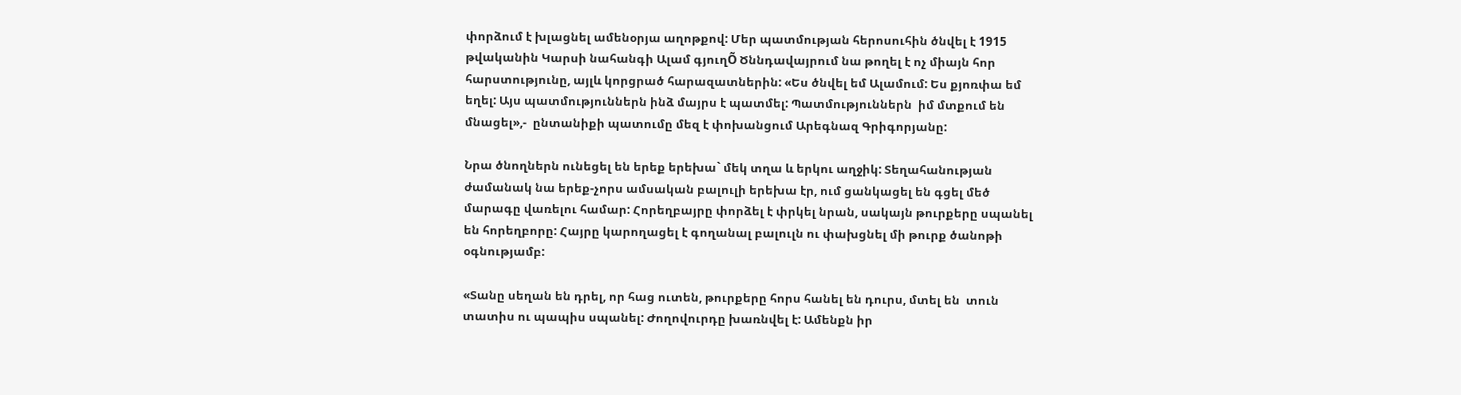փորձում է խլացնել ամենօրյա աղոթքով: Մեր պատմության հերոսուհին ծնվել է 1915 թվականին Կարսի նահանգի Ալամ գյուղÕ Ծննդավայրում նա թողել է ոչ միայն հոր հարստությունը, այլև կորցրած հարազատներին: «Ես ծնվել եմ Ալամում: Ես քյոռփա եմ եղել: Այս պատմություններն ինձ մայրս է պատմել: Պատմություններն  իմ մտքում են մնացել»,-  ընտանիքի պատումը մեզ է փոխանցում Արեգնազ Գրիգորյանը:

Նրա ծնողներն ունեցել են երեք երեխա` մեկ տղա և երկու աղջիկ: Տեղահանության ժամանակ նա երեք-չորս ամսական բալուլի երեխա էր, ում ցանկացել են գցել մեծ մարագը վառելու համար: Հորեղբայրը փորձել է փրկել նրան, սակայն թուրքերը սպանել են հորեղբորը: Հայրը կարողացել է գողանալ բալուլն ու փախցնել մի թուրք ծանոթի օգնությամբ:

«Տանը սեղան են դրել, որ հաց ուտեն, թուրքերը հորս հանել են դուրս, մտել են  տուն  տատիս ու պապիս սպանել: Ժողովուրդը խառնվել է: Ամենքն իր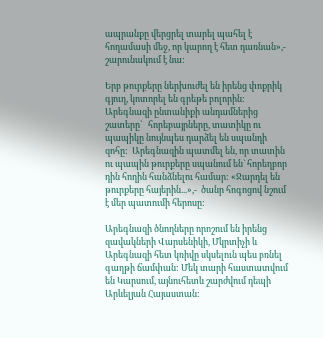ապրանքը վերցրել տարել պահել է հողամասի մեջ, որ կարող է հետ դառնան»,- շարունակում է նա:

Երբ թուրքերը ներխուժել են իրենց փոքրիկ գյուղ, կոտորել են գրեթե բոլորին:  Արեգնազի ընտանիքի անդամներից շատերը`   հորեբայրները, տատիկը ու պապիկը նույնպես դարձել են սպանդի զոհը:  Արեգնազին պատմել են, որ տատին ու պապին թուրքերը սպանում են` հորեղբոր դին հողին հանձնելու համար: «Ջարդել են թուրքերը հայերին...»,-  ծանր հոգոցով նշում է մեր պատումի հերոսը:

Արեգնազի ծնողները որոշում են իրենց զավակների Վարսենիկի, Մկրտիչի և Արեգնազի հետ կռիվը սկսելուն պես բռնել գաղթի ճամփան: Մեկ տարի հաստատվում են Կարսում, այնուհետև շարժվում դեպի Արևելյան Հայաստան: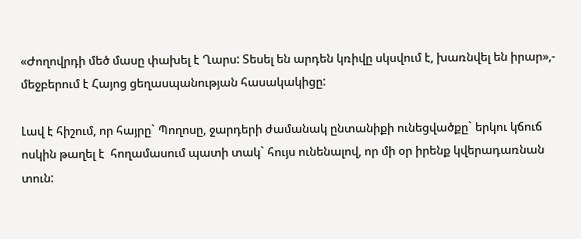«Ժողովրդի մեծ մասը փախել է Ղարս: Տեսել են արդեն կռիվը սկսվում է, խառնվել են իրար»,- մեջբերում է Հայոց ցեղասպանության հասակակիցը:

Լավ է հիշում, որ հայրը` Պողոսը, ջարդերի ժամանակ ընտանիքի ունեցվածքը` երկու կճուճ ոսկին թաղել է  հողամասում պատի տակ` հույս ունենալով, որ մի օր իրենք կվերադառնան տուն: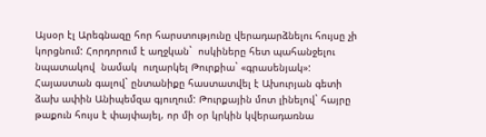Այսօր էլ Արեգնազը հոր հարստությունը վերադարձնելու հույսը չի կորցնում: Հորդորում է աղջկան`  ոսկիները հետ պահանջելու նպատակով  նամակ  ուղարկել Թուրքիա` «գրասենյակ»: Հայաստան գալով` ընտանիքը հաստատվել է Ախուրյան գետի ձախ ափին Անիպեմզա գյուղում: Թուրքային մոտ լինելով` հայրը թաքուն հույս է փայփայել, որ մի օր կրկին կվերադառնա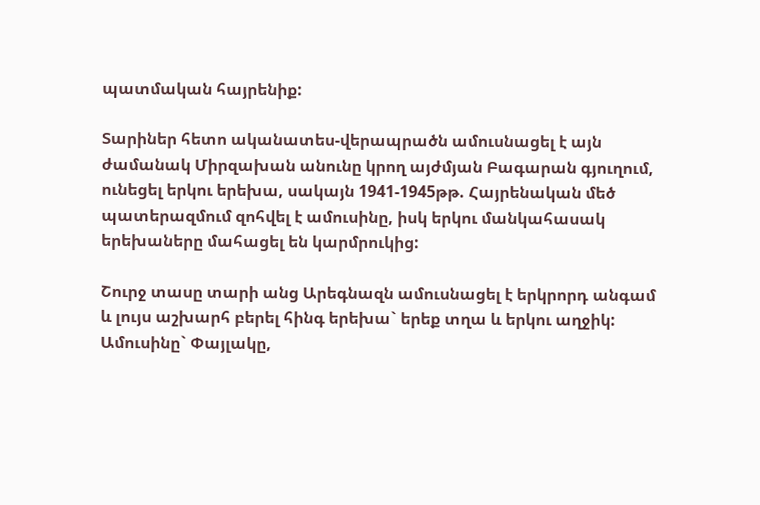պատմական հայրենիք:

Տարիներ հետո ականատես-վերապրածն ամուսնացել է այն ժամանակ Միրզախան անունը կրող այժմյան Բագարան գյուղում, ունեցել երկու երեխա, սակայն 1941-1945թթ. Հայրենական մեծ պատերազմում զոհվել է ամուսինը, իսկ երկու մանկահասակ երեխաները մահացել են կարմրուկից:

Շուրջ տասը տարի անց Արեգնազն ամուսնացել է երկրորդ անգամ և լույս աշխարհ բերել հինգ երեխա` երեք տղա և երկու աղջիկ: Ամուսինը` Փայլակը,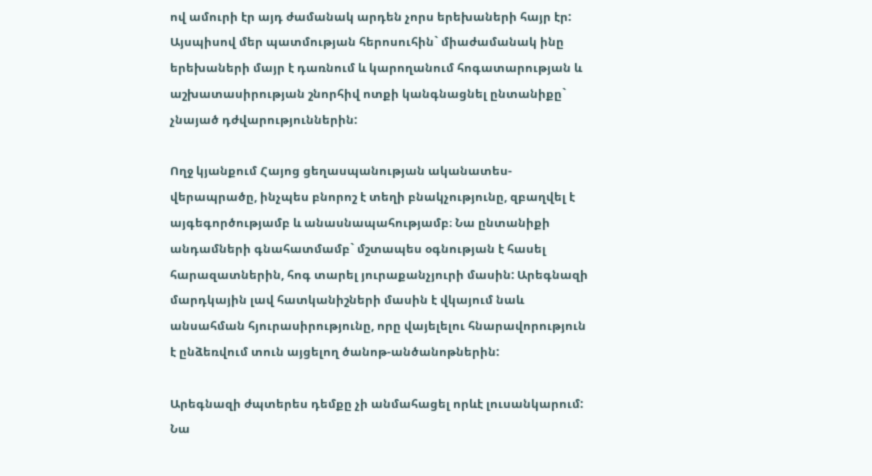ով ամուրի էր այդ ժամանակ արդեն չորս երեխաների հայր էր: Այսպիսով մեր պատմության հերոսուհին` միաժամանակ ինը երեխաների մայր է դառնում և կարողանում հոգատարության և աշխատասիրության շնորհիվ ոտքի կանգնացնել ընտանիքը` չնայած դժվարություններին:

Ողջ կյանքում Հայոց ցեղասպանության ականատես-վերապրածը, ինչպես բնորոշ է տեղի բնակչությունը, զբաղվել է այգեգործությամբ և անասնապահությամբ։ Նա ընտանիքի անդամների գնահատմամբ` մշտապես օգնության է հասել հարազատներին, հոգ տարել յուրաքանչյուրի մասին: Արեգնազի մարդկային լավ հատկանիշների մասին է վկայում նաև անսահման հյուրասիրությունը, որը վայելելու հնարավորություն է ընձեռվում տուն այցելող ծանոթ-անծանոթներին:

Արեգնազի ժպտերես դեմքը չի անմահացել որևէ լուսանկարում: Նա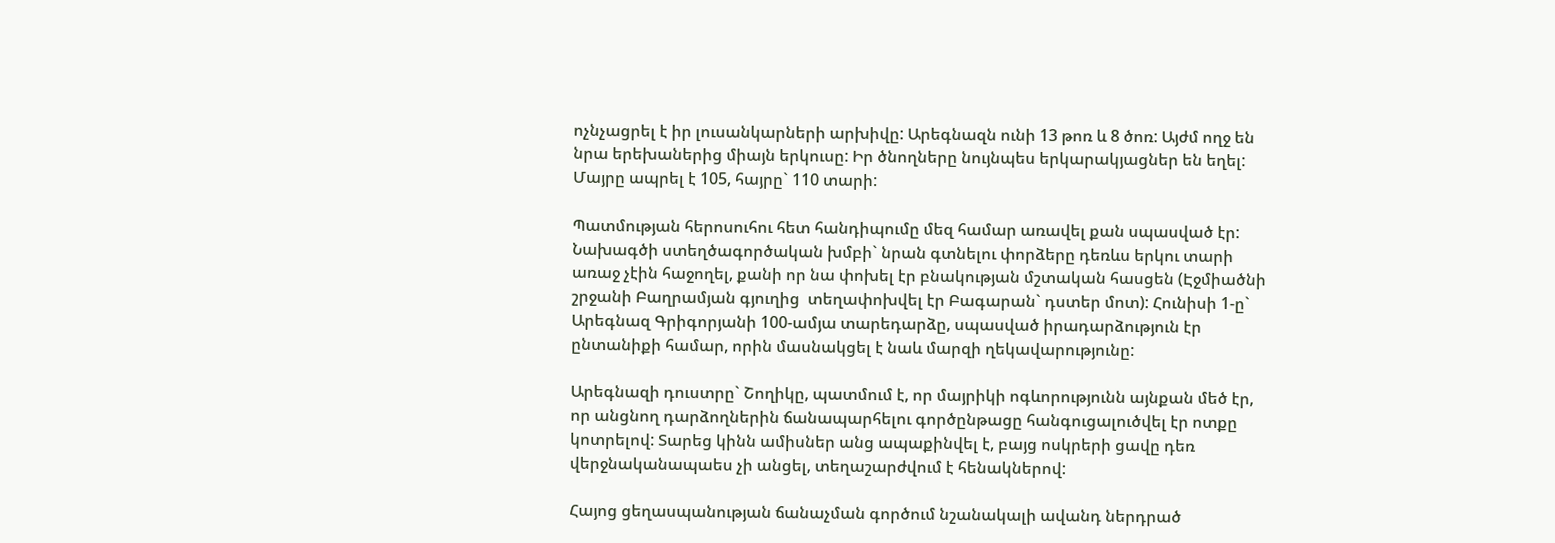ոչնչացրել է իր լուսանկարների արխիվը: Արեգնազն ունի 13 թոռ և 8 ծոռ: Այժմ ողջ են նրա երեխաներից միայն երկուսը: Իր ծնողները նույնպես երկարակյացներ են եղել: Մայրը ապրել է 105, հայրը` 110 տարի:

Պատմության հերոսուհու հետ հանդիպումը մեզ համար առավել քան սպասված էր: Նախագծի ստեղծագործական խմբի` նրան գտնելու փորձերը դեռևս երկու տարի առաջ չէին հաջողել, քանի որ նա փոխել էր բնակության մշտական հասցեն (Էջմիածնի շրջանի Բաղրամյան գյուղից  տեղափոխվել էր Բագարան` դստեր մոտ): Հունիսի 1-ը` Արեգնազ Գրիգորյանի 100-ամյա տարեդարձը, սպասված իրադարձություն էր ընտանիքի համար, որին մասնակցել է նաև մարզի ղեկավարությունը:

Արեգնազի դուստրը` Շողիկը, պատմում է, որ մայրիկի ոգևորությունն այնքան մեծ էր, որ անցնող դարձողներին ճանապարհելու գործընթացը հանգուցալուծվել էր ոտքը կոտրելով: Տարեց կինն ամիսներ անց ապաքինվել է, բայց ոսկրերի ցավը դեռ վերջնականապաես չի անցել, տեղաշարժվում է հենակներով:

Հայոց ցեղասպանության ճանաչման գործում նշանակալի ավանդ ներդրած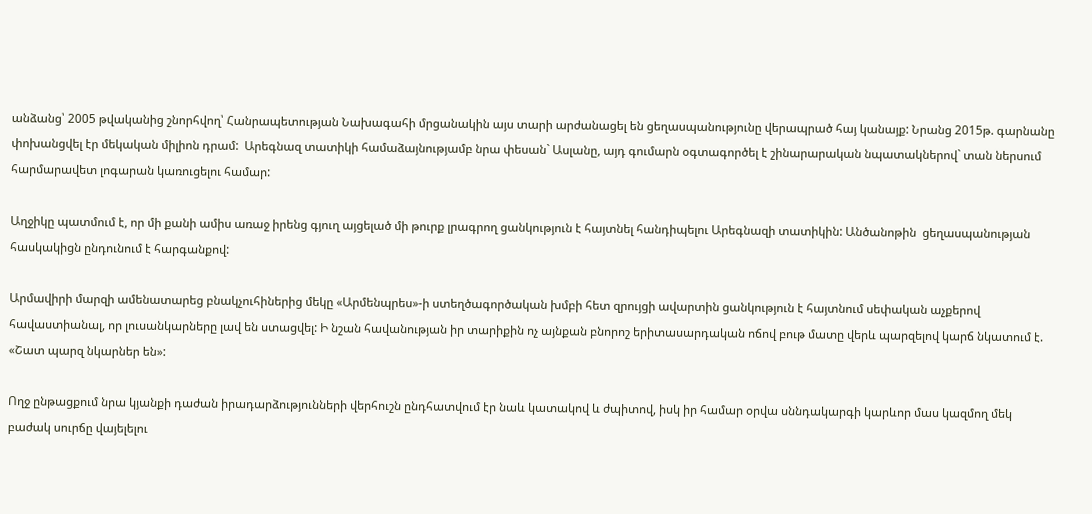անձանց՝ 2005 թվականից շնորհվող՝ Հանրապետության Նախագահի մրցանակին այս տարի արժանացել են ցեղասպանությունը վերապրած հայ կանայք: Նրանց 2015թ. գարնանը փոխանցվել էր մեկական միլիոն դրամ:  Արեգնազ տատիկի համաձայնությամբ նրա փեսան` Ասլանը, այդ գումարն օգտագործել է շինարարական նպատակներով` տան ներսում հարմարավետ լոգարան կառուցելու համար:

Աղջիկը պատմում է, որ մի քանի ամիս առաջ իրենց գյուղ այցելած մի թուրք լրագրող ցանկություն է հայտնել հանդիպելու Արեգնազի տատիկին: Անծանոթին  ցեղասպանության հասկակիցն ընդունում է հարգանքով:

Արմավիրի մարզի ամենատարեց բնակչուհիներից մեկը «Արմենպրես»-ի ստեղծագործական խմբի հետ զրույցի ավարտին ցանկություն է հայտնում սեփական աչքերով հավաստիանալ, որ լուսանկարները լավ են ստացվել: Ի նշան հավանության իր տարիքին ոչ այնքան բնորոշ երիտասարդական ոճով բութ մատը վերև պարզելով կարճ նկատում է. «Շատ պարզ նկարներ են»:

Ողջ ընթացքում նրա կյանքի դաժան իրադարձությունների վերհուշն ընդհատվում էր նաև կատակով և ժպիտով, իսկ իր համար օրվա սննդակարգի կարևոր մաս կազմող մեկ բաժակ սուրճը վայելելու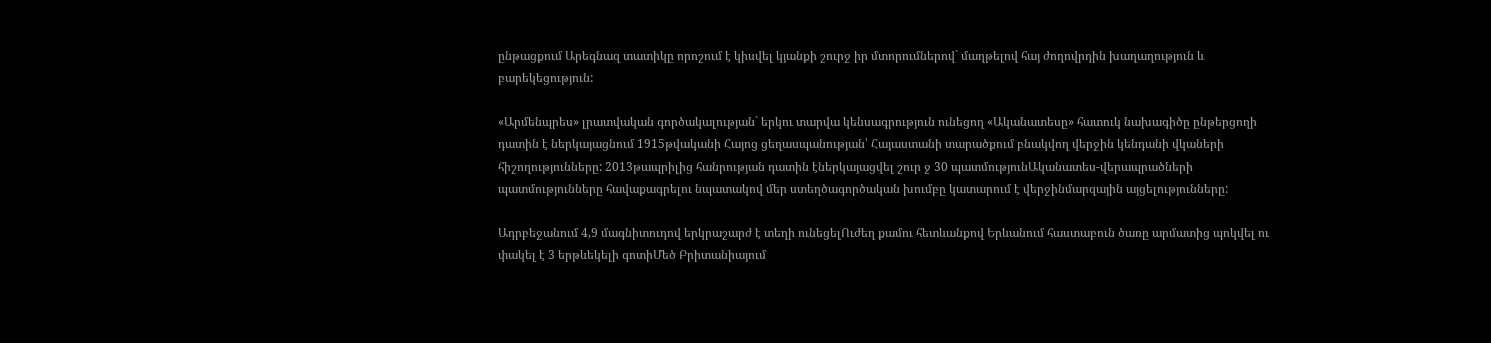ընթացքում Արեգնազ տատիկը որոշում է կիսվել կյանքի շուրջ իր մտորումներով` մաղթելով հայ ժողովրդին խաղաղություն և բարեկեցություն:

«Արմենպրես» լրատվական գործակալության` երկու տարվա կենսագրություն ունեցող «Ականատեսը» հատուկ նախագիծը ընթերցողի դատին է ներկայացնում 1915թվականի Հայոց ցեղասպանության՝ Հայաստանի տարածքում բնակվող վերջին կենդանի վկաների հիշողությունները: 2013թապրիլից հանրության դատին էներկայացվել շուր ջ 30 պատմությունԱկանատես-վերապրածների պատմությունները հավաքագրելու նպատակով մեր ստեղծագործական խումբը կատարում է վերջինմարզային այցելությունները:

Ադրբեջանում 4,9 մագնիտուդով երկրաշարժ է տեղի ունեցելՈւժեղ քամու հետևանքով Երևանում հաստաբուն ծառը արմատից պոկվել ու փակել է 3 երթևեկելի գոտիՄեծ Բրիտանիայում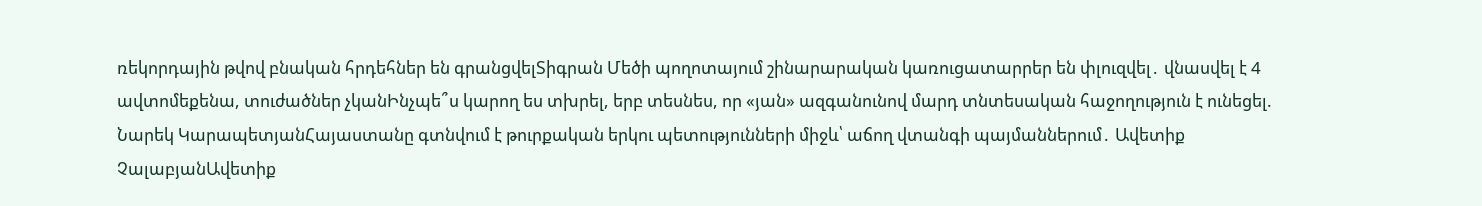ռեկորդային թվով բնական հրդեհներ են գրանցվելՏիգրան Մեծի պողոտայում շինարարական կառուցատարրեր են փլուզվել․ վնասվել է 4 ավտոմեքենա, տուժածներ չկանԻնչպե՞ս կարող ես տխրել, երբ տեսնես, որ «յան» ազգանունով մարդ տնտեսական հաջողություն է ունեցել. Նարեկ ԿարապետյանՀայաստանը գտնվում է թուրքական երկու պետությունների միջև՝ աճող վտանգի պայմաններում․ Ավետիք ՉալաբյանԱվետիք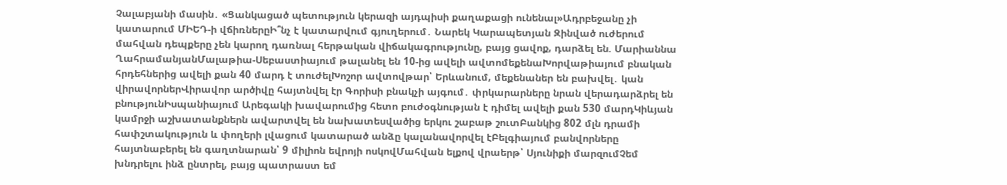Չալաբյանի մասին․ «Ցանկացած պետություն կերազի այդպիսի քաղաքացի ունենալ»Ադրբեջանը չի կատարում ՄԻԵԴ-ի վճիռներըԻ՞նչ է կատարվում գյուղերում․ Նարեկ Կարապետյան Զինված ուժերում մահվան դեպքերը չեն կարող դառնալ հերթական վիճակագրությունը, բայց ցավոք, դարձել են. Մարիաննա ՂահրամանյանՄալաթիա-Սեբաստիայում թալանել են 10-ից ավելի ավտոմեքենաԽորվաթիայում բնական հրդեհներից ավելի քան 40 մարդ է տուժելԽոշոր ավտովթար՝ Երևանում, մեքենաներ են բախվել․ կան վիրավորներՎիրավոր արծիվը հայտնվել էր Գորիսի բնակչի այգում․ փրկարարները նրան վերադարձրել են բնությունԻսպանիայում Արեգակի խավարումից հետո բուժօգնության է դիմել ավելի քան 530 մարդԿիևյան կամրջի աշխատանքներն ավարտվել են նախատեսվածից երկու շաբաթ շուտԲանկից 802 մլն դրամի հափշտակություն և փողերի լվացում կատարած անձը կալանավորվել էԲելգիայում բանվորները հայտնաբերել են գաղտնարան՝ 9 միլիոն եվրոյի ոսկովՄահվան ելքով վրաերթ՝ Սյունիքի մարզումՉեմ խնդրելու ինձ ընտրել, բայց պատրաստ եմ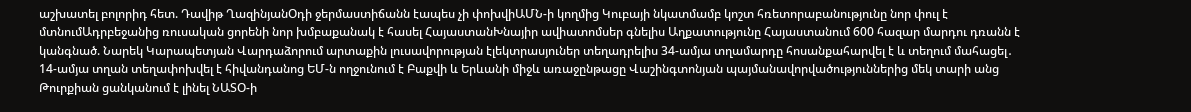աշխատել բոլորիդ հետ. Դավիթ ՂազինյանՕդի ջերմաստիճանն էապես չի փոխվիԱՄՆ-ի կողմից Կուբայի նկատմամբ կոշտ հռետորաբանությունը նոր փուլ է մտնումԱդրբեջանից ռուսական ցորենի նոր խմբաքանակ է հասել ՀայաստանԽնայիր ավիատոմսեր գնելիս Աղքատությունը Հայաստանում 600 հազար մարդու դռանն է կանգնած. Նարեկ Կարապետյան Վարդաձորում արտաքին լուսավորության էլեկտրասյուներ տեղադրելիս 34-ամյա տղամարդը հոսանքահարվել է և տեղում մահացել․ 14-ամյա տղան տեղափոխվել է հիվանդանոց ԵՄ-ն ողջունում է Բաքվի և Երևանի միջև առաջընթացը Վաշինգտոնյան պայմանավորվածություններից մեկ տարի անց Թուրքիան ցանկանում է լինել ՆԱՏՕ-ի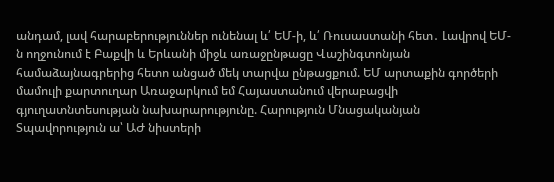անդամ, լավ հարաբերություններ ունենալ և՛ ԵՄ-ի, և՛ Ռուսաստանի հետ․ Լավրով ԵՄ-ն ողջունում է Բաքվի և Երևանի միջև առաջընթացը Վաշինգտոնյան համաձայնագրերից հետո անցած մեկ տարվա ընթացքում. ԵՄ արտաքին գործերի մամուլի քարտուղար Առաջարկում եմ Հայաստանում վերաբացվի գյուղատնտեսության նախարարությունը. Հարություն Մնացականյան Տպավորություն ա՝ ԱԺ նիստերի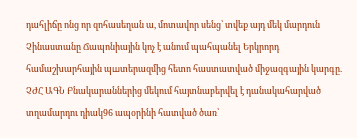դահլիճը ոնց որ զոհասեղան ա, մոտավոր սենց՝ տվեք այդ մեկ մարդուն Չինաստանը Ճապոնիային կոչ է անում պահպանել Երկրորդ համաշխարհային պшտերազմից հետո հաստատված միջազգային կարգը. ՉԺՀ ԱԳՆ Բնակարաններից մեկում հայտնաբերվել է դանակահարված տղամարդու դիակ96 ապօրինի հատված ծառ՝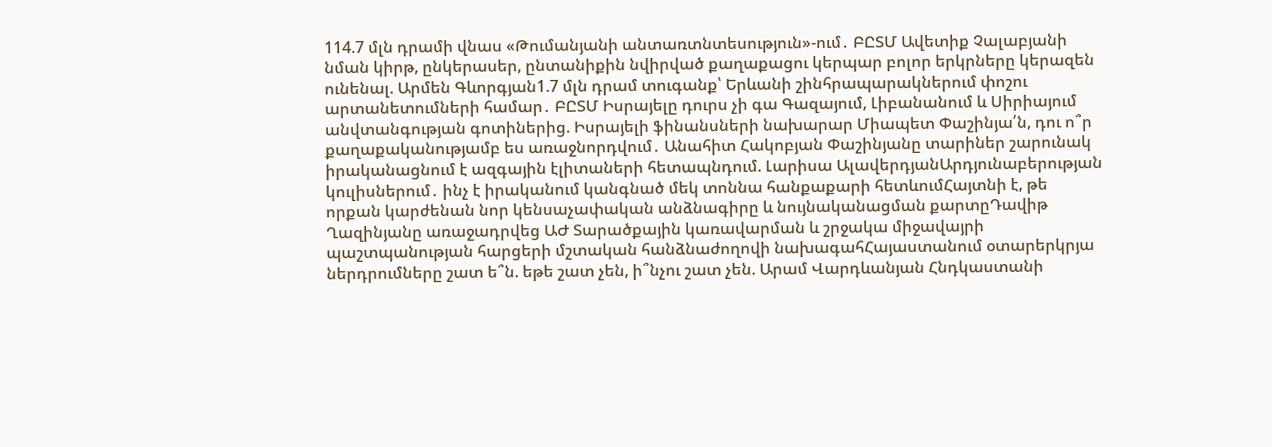114.7 մլն դրամի վնաս «Թումանյանի անտառտնտեսություն»-ում․ ԲԸՏՄ Ավետիք Չալաբյանի նման կիրթ, ընկերասեր, ընտանիքին նվիրված քաղաքացու կերպար բոլոր երկրները կերազեն ունենալ. Արմեն Գևորգյան1.7 մլն դրամ տուգանք՝ Երևանի շինհրապարակներում փոշու արտանետումների համար․ ԲԸՏՄ Իսրայելը դուրս չի գա Գազայում, Լիբանանում և Սիրիայում անվտանգության գոտիներից. Իսրայելի ֆինանսների նախարար Միապետ Փաշինյա՛ն, դու ո՞ր քաղաքականությամբ ես առաջնորդվում․ Անահիտ Հակոբյան Փաշինյանը տարիներ շարունակ իրականացնում է ազգային էլիտաների հետապնդում. Լարիսա ԱլավերդյանԱրդյունաբերության կուլիսներում․ ինչ է իրականում կանգնած մեկ տոննա հանքաքարի հետևումՀայտնի է, թե որքան կարժենան նոր կենսաչափական անձնագիրը և նույնականացման քարտըԴավիթ Ղազինյանը առաջադրվեց ԱԺ Տարածքային կառավարման և շրջակա միջավայրի պաշտպանության հարցերի մշտական հանձնաժողովի նախագահՀայաստանում օտարերկրյա ներդրումները շատ ե՞ն. եթե շատ չեն, ի՞նչու շատ չեն. Արամ Վարդևանյան Հնդկաստանի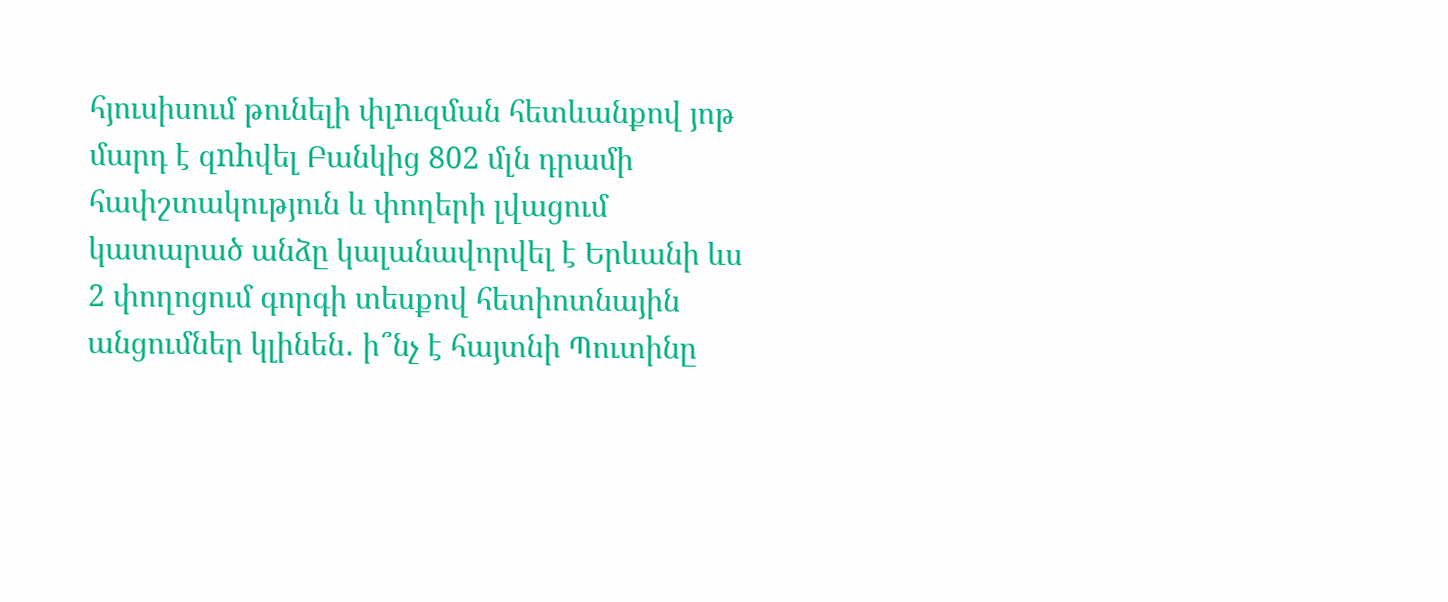հյուսիսում թունելի փլnւզման հետևանքով յոթ մարդ է զnhվել Բանկից 802 մլն դրամի հափշտակություն և փողերի լվացում կատարած անձը կալանավորվել է Երևանի ևս 2 փողոցում գորգի տեսքով հետիոտնային անցումներ կլինեն․ ի՞նչ է հայտնի Պուտինը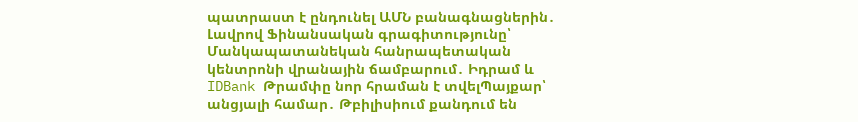պատրաստ է ընդունել ԱՄՆ բանագնացներին․ Լավրով Ֆինանսական գրագիտությունը՝ Մանկապատանեկան հանրապետական կենտրոնի վրանային ճամբարում․ Իդրամ և IDBank Թրամփը նոր հրաման է տվելՊայքար՝ անցյալի համար․ Թբիլիսիում քանդում են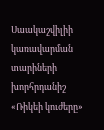Սաակաշվիլիի կառավարման տարիների խորհրդանիշ «Ռիկեի կուժերը»